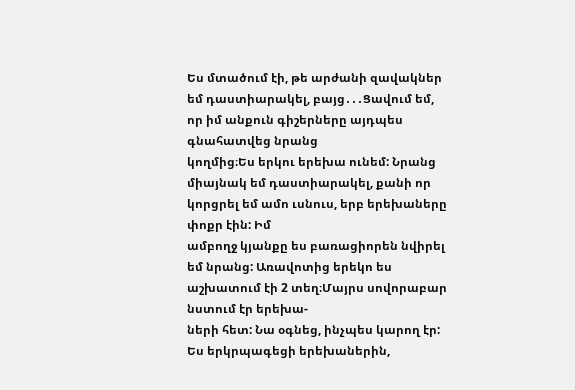Ես մտածում էի, թե արժանի զավակներ եմ դաստիարակել, բայց․․․Ցավում եմ, որ իմ անքուն գիշերները այդպես գնահատվեց նրանց
կողմից։Ես երկու երեխա ունեմ: Նրանց միայնակ եմ դաստիարակել, քանի որ կորցրել եմ ամո ւսնուս, երբ երեխաները փոքր էին: Իմ
ամբողջ կյանքը ես բառացիորեն նվիրել եմ նրանց: Առավոտից երեկո ես աշխատում էի 2 տեղ։Մայրս սովորաբար նստում էր երեխա-
ների հետ: Նա օգնեց, ինչպես կարող էր:
Ես երկրպագեցի երեխաներին,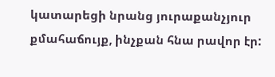կատարեցի նրանց յուրաքանչյուր քմահաճույք, ինչքան հնա րավոր էր: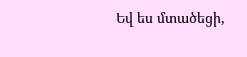Եվ ես մտածեցի,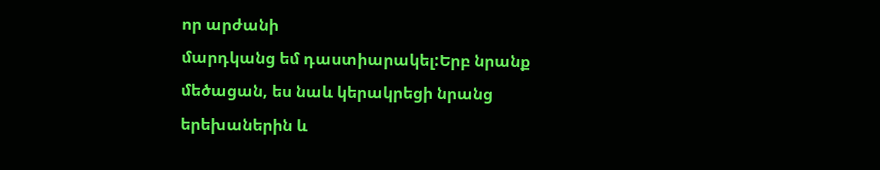որ արժանի
մարդկանց եմ դաստիարակել:Երբ նրանք մեծացան, ես նաև կերակրեցի նրանց երեխաներին և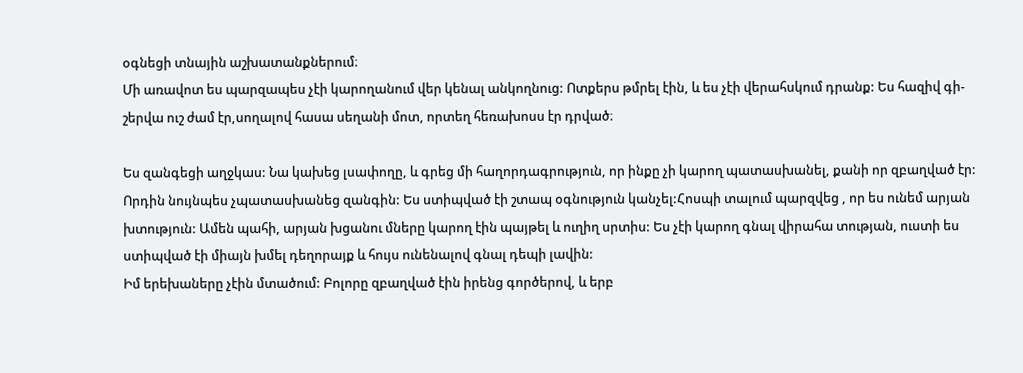օգնեցի տնային աշխատանքներում։
Մի առավոտ ես պարզապես չէի կարողանում վեր կենալ անկողնուց: Ոտքերս թմրել էին, և ես չէի վերահսկում դրանք: Ես հազիվ գի-
շերվա ուշ ժամ էր,սողալով հասա սեղանի մոտ, որտեղ հեռախոսս էր դրված։

Ես զանգեցի աղջկաս: Նա կախեց լսափողը, և գրեց մի հաղորդագրություն, որ ինքը չի կարող պատասխանել, քանի որ զբաղված էր:
Որդին նույնպես չպատասխանեց զանգին: Ես ստիպված էի շտապ օգնություն կանչել:Հոսպի տալում պարզվեց , որ ես ունեմ արյան
խտություն: Ամեն պահի, արյան խցանու մները կարող էին պայթել և ուղիղ սրտիս: Ես չէի կարող գնալ վիրահա տության, ուստի ես
ստիպված էի միայն խմել դեղորայք և հույս ունենալով գնալ դեպի լավին:
Իմ երեխաները չէին մտածում: Բոլորը զբաղված էին իրենց գործերով, և երբ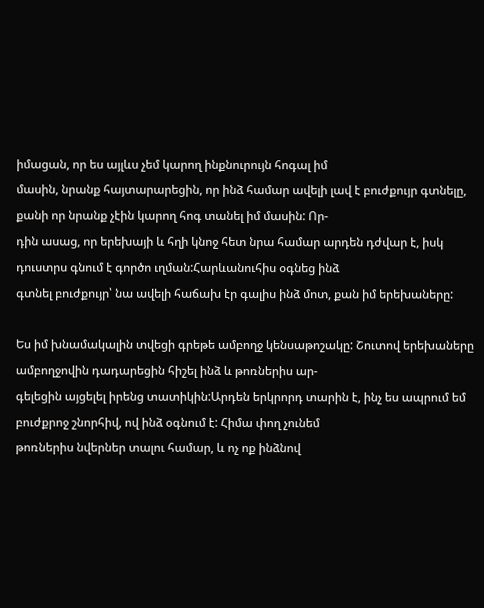իմացան, որ ես այլևս չեմ կարող ինքնուրույն հոգալ իմ
մասին, նրանք հայտարարեցին, որ ինձ համար ավելի լավ է բուժքույր գտնելը, քանի որ նրանք չէին կարող հոգ տանել իմ մասին: Որ-
դին ասաց, որ երեխայի և հղի կնոջ հետ նրա համար արդեն դժվար է, իսկ դուստրս գնում է գործո ւղման:Հարևանուհիս օգնեց ինձ
գտնել բուժքույր՝ նա ավելի հաճախ էր գալիս ինձ մոտ, քան իմ երեխաները:

Ես իմ խնամակալին տվեցի գրեթե ամբողջ կենսաթոշակը: Շուտով երեխաները ամբողջովին դադարեցին հիշել ինձ և թոռներիս ար-
գելեցին այցելել իրենց տատիկին:Արդեն երկրորդ տարին է, ինչ ես ապրում եմ բուժքրոջ շնորհիվ, ով ինձ օգնում է: Հիմա փող չունեմ
թոռներիս նվերներ տալու համար, և ոչ ոք ինձնով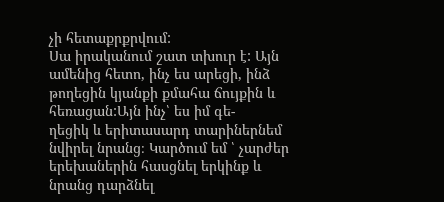չի հետաքրքրվում:
Սա իրականում շատ տխուր է: Այն ամենից հետո, ինչ ես արեցի, ինձ թողեցին կյանքի քմահա ճույքին և հեռացան:Այն ինչ՝ ես իմ գե-
ղեցիկ և երիտասարդ տարիներնեմ նվիրել նրանց։ Կարծում եմ ՝ չարժեր երեխաներին հասցնել երկինք և նրանց դարձնել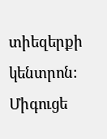տիեզերքի
կենտրոն: Միգուցե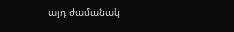այդ ժամանակ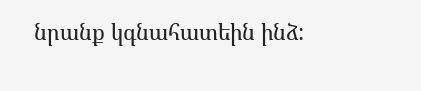նրանք կգնահատեին ինձ: